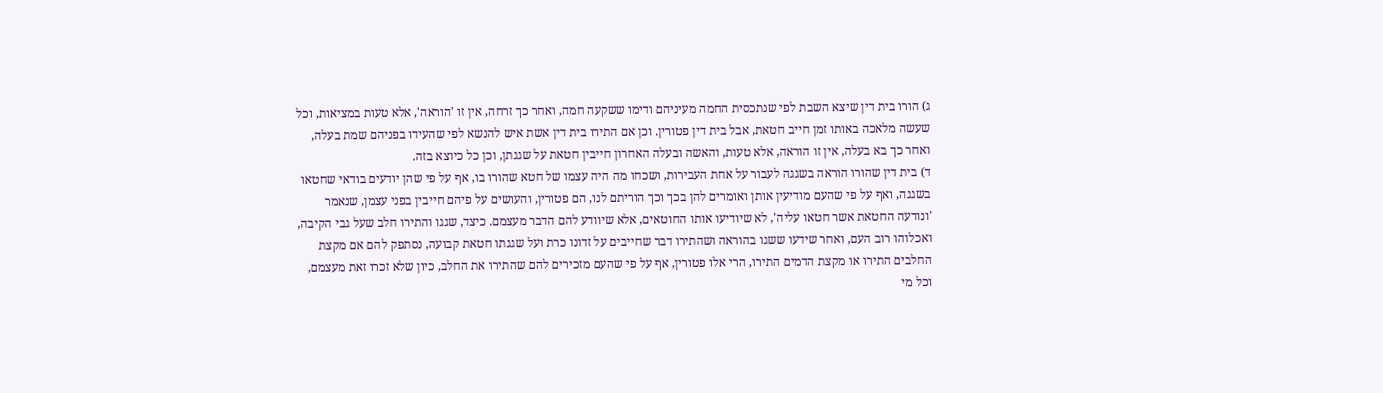ג) הורו בית דין שיצא השבת לפי שנתכסית החמה מעיניהם ודימו ששקעה חמה, ואחר כך זרחה, אין זו 'הוראה', אלא טעות במציאות, וכל שעשה מלאכה באותו זמן חייב חטאת, אבל בית דין פטורין. וכן אם התירו בית דין אשת איש להנשא לפי שהעידו בפניהם שמת בעלה, ואחר כך בא בעלה, אין זו הוראה, אלא טעות, והאשה ובעלה האחרון חייבין חטאת על שגגתן, וכן כל כיוצא בזה.
ד) בית דין שהורו הוראה בשגגה לעבור על אחת העבירות, ושכחו מה היה עצמו של חטא שהורו בו, אף על פי שהן יודעים בודאי שחטאו בשגגה, ואף על פי שהעם מודיעין אותן ואומרים להן בכך וכך הוריתם לנו, הם פטורין, והעושים על פיהם חייבין בפני עצמן, שנאמר 'ונודעה החטאת אשר חטאו עליה', לא שיודיעו אותו החוטאים, אלא שיוודע להם הדבר מעצמם. כיצד, שגגו והתירו חלב שעל גבי הקיבה, ואכלוהו רוב העם, ואחר שידעו ששגו בהוראה ושהתירו דבר שחייבים על זדונו כרת ועל שגגתו חטאת קבועה, נסתפק להם אם מקצת החלבים התירו או מקצת הדמים התירו, הרי אלו פטורין, אף על פי שהעם מזכירים להם שהתירו את החלב, כיון שלא זכרו זאת מעצמם, וכל מי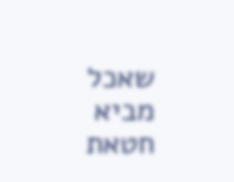שאכל מביא חטאת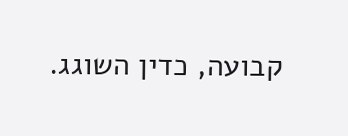קבועה, כדין השוגג.